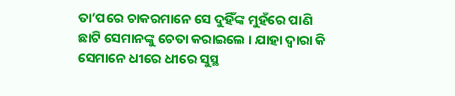ତା’ପରେ ଚାକରମାନେ ସେ ଦୁହିଁଙ୍କ ମୁହଁରେ ପାଣି ଛାଟି ସେମାନଙ୍କୁ ଚେତା କରାଇଲେ । ଯାହା ଦ୍ୱାରା କି ସେମାନେ ଧୀରେ ଧୀରେ ସୁସ୍ଥ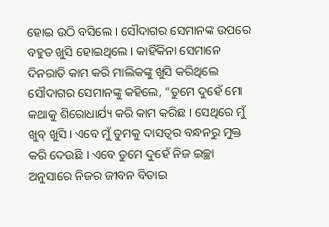ହୋଇ ଉଠି ବସିଲେ । ସୌଦାଗର ସେମାନଙ୍କ ଉପରେ ବହୁତ ଖୁସି ହୋଇଥିଲେ । କାହିଁକିନା ସେମାନେ ଦିନରାତି କାମ କରି ମାଲିକଙ୍କୁ ଖୁସି କରିଥିଲେ ସୌଦାଗର ସେମାନଙ୍କୁ କହିଲେ, “ତୁମେ ଦୁହେଁ ମୋ କଥାକୁ ଶିରୋଧାର୍ଯ୍ୟ କରି କାମ କରିଛ । ସେଥିରେ ମୁଁ ଖୁବ୍ ଖୁସି । ଏବେ ମୁଁ ତୁମକୁ ଦାସତ୍ୱର ବନ୍ଧନରୁ ମୁକ୍ତ କରି ଦେଉଛି । ଏବେ ତୁମେ ଦୁହେଁ ନିଜ ଇଚ୍ଛା ଅନୁସାରେ ନିଜର ଜୀବନ ବିତାଇ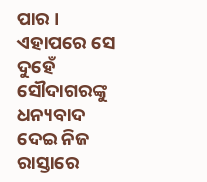ପାର ।
ଏହାପରେ ସେ ଦୁହେଁ ସୌଦାଗରଙ୍କୁ ଧନ୍ୟବାଦ ଦେଇ ନିଜ ରାସ୍ତାରେ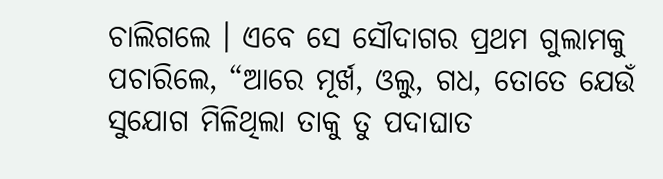ଚାଲିଗଲେ । ଏବେ ସେ ସୌଦାଗର ପ୍ରଥମ ଗୁଲାମକୁ ପଚାରିଲେ, “ଆରେ ମୂର୍ଖ, ଓଲୁ, ଗଧ, ତୋତେ ଯେଉଁ ସୁଯୋଗ ମିଳିଥିଲା ତାକୁ ତୁ ପଦାଘାତ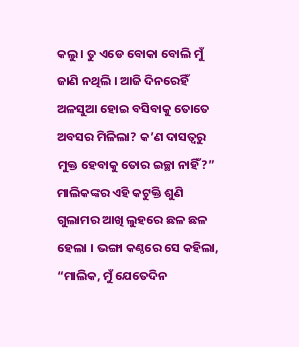କଲୁ । ତୁ ଏଡେ ବୋକା ବୋଲି ମୁଁ ଜାଣି ନଥିଲି । ଆଜି ଦିନରେହିଁ ଅଳସୁଆ ହୋଇ ବସିବାକୁ ତୋତେ ଅବସର ମିଳିଲା? କ’ଣ ଦାସତ୍ୱରୁ ମୁକ୍ତ ହେବାକୁ ତୋର ଇଚ୍ଛା ନାହିଁ?”
ମାଲିକଙ୍କର ଏହି କଟୁକ୍ତି ଶୁଣି ଗୁଲାମର ଆଖି ଲୁହରେ ଛଳ ଛଳ ହେଲା । ଭଙ୍ଗା କଣ୍ଠରେ ସେ କହିଲା, “ମାଲିକ, ମୁଁ ଯେତେଦିନ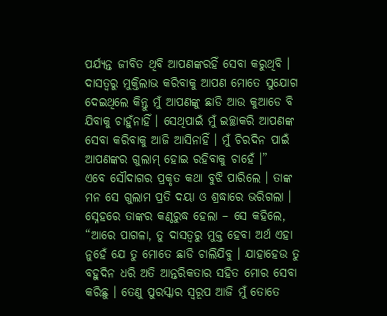ପର୍ଯ୍ୟନ୍ତ ଜୀବିତ ଥିବି ଆପଣଙ୍କରହିଁ ସେବା କରୁଥିବି । ଦାସତ୍ୱରୁ ମୁକ୍ତିଲାଭ କରିବାକୁ ଆପଣ ମୋତେ ସୁଯୋଗ ଦେଇଥିଲେ କିନ୍ତୁ ମୁଁ ଆପଣଙ୍କୁ ଛାଡି ଆଉ କୁଆଡେ ବି ଯିବାକୁ ଚାହୁଁନାହିଁ । ସେଥିପାଇଁ ମୁଁ ଇଚ୍ଛାକରି ଆପଣଙ୍କ ସେବା କରିବାକୁ ଆଜି ଆସିନାହିଁ । ମୁଁ ଚିରଦିନ ପାଇଁ ଆପଣଙ୍କର ଗୁଲାମ୍ ହୋଇ ରହିବାକୁ ଚାହେଁ ।”
ଏବେ ସୌଦାଗର ପ୍ରକୃତ କଥା ବୁଝି ପାରିଲେ । ତାଙ୍କ ମନ ସେ ଗୁଲାମ ପ୍ରତି ଦୟା ଓ ଶ୍ରଦ୍ଧାରେ ଭରିଗଲା । ସ୍ନେହରେ ତାଙ୍କର କଣ୍ଠରୁଦ୍ଧ ହେଲା – ସେ କହିଲେ, “ଆରେ ପାଗଳା, ତୁ ଦାସତ୍ୱରୁ ମୁକ୍ତ ହେବା ଅର୍ଥ ଏହା ନୁହେଁ ଯେ ତୁ ମୋତେ ଛାଡି ଚାଲିଯିବୁ । ଯାହାହେଉ ତୁ ବହୁଦିନ ଧରି ଅତି ଆନ୍ତରିକତାର ସହିତ ମୋର ସେବା କରିଛୁ । ତେଣୁ ପୁରସ୍କାର ସ୍ୱରୂପ ଆଜି ମୁଁ ତୋତେ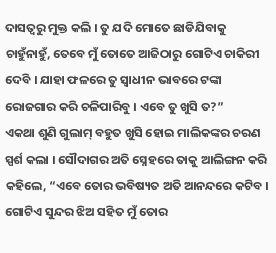ଦାସତ୍ୱରୁ ମୁକ୍ତ କଲି । ତୁ ଯଦି ମୋତେ ଛାଡିଯିବାକୁ ଚାହୁଁନାହୁଁ, ତେବେ ମୁଁ ତୋତେ ଆଜିଠାରୁ ଗୋଟିଏ ଚାକିରୀ ଦେବି । ଯାହା ଫଳରେ ତୁ ସ୍ୱାଧୀନ ଭାବରେ ଟଙ୍କା ରୋଜଗାର କରି ଚଳିପାରିବୁ । ଏବେ ତୁ ଖୁସି ତ?”
ଏକଥା ଶୁଣି ଗୁଲାମ୍ ବହୁତ ଖୁସି ହୋଇ ମାଲିକଙ୍କର ଚରଣ ସ୍ପର୍ଶ କଲା । ସୌଦାଗର ଅତି ସ୍ନେହରେ ତାକୁ ଆଲିଙ୍ଗନ କରି କହିଲେ, “ଏବେ ତୋର ଭବିଷ୍ୟତ ଅତି ଆନନ୍ଦରେ କଟିବ । ଗୋଟିଏ ସୁନ୍ଦର ଝିଅ ସହିତ ମୁଁ ତୋର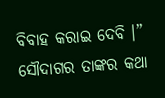ବିବାହ କରାଇ ଦେବି ।”
ସୌଦାଗର ତାଙ୍କର କଥା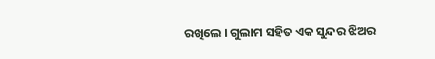ରଖିଲେ । ଗୁଲାମ ସହିତ ଏକ ସୁନ୍ଦର ଝିଅର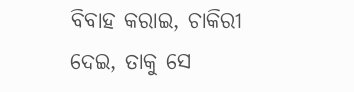ବିବାହ କରାଇ, ଚାକିରୀ ଦେଇ, ତାକୁ ସେ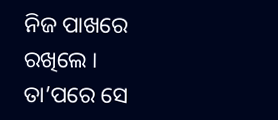ନିଜ ପାଖରେ ରଖିଲେ । ତା’ପରେ ସେ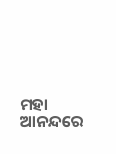ମହା ଆନନ୍ଦରେ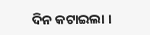ଦିନ କଟାଇଲା ।